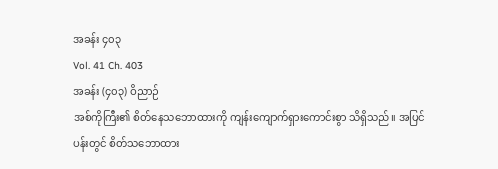အခန်း ၄၀၃
Vol. 41 Ch. 403
အခန်း (၄၀၃) ဝိညာဉ်
အစ်ကိုကြီး၏ စိတ်နေသဘောထားကို ကျန်းကျောက်ရှားကောင်းစွာ သိရှိသည်။ အပြင်ပန်းတွင် စိတ်သဘောထား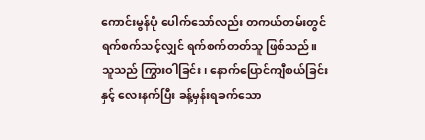ကောင်းမွန်ပုံ ပေါက်သော်လည်း တကယ်တမ်းတွင် ရက်စက်သင့်လျှင် ရက်စက်တတ်သူ ဖြစ်သည်။
သူသည် ကြွားဝါခြင်း၊ နောက်ပြောင်ကျီစယ်ခြင်းနှင့် လေးနက်ပြီး ခန့်မှန်းရခက်သော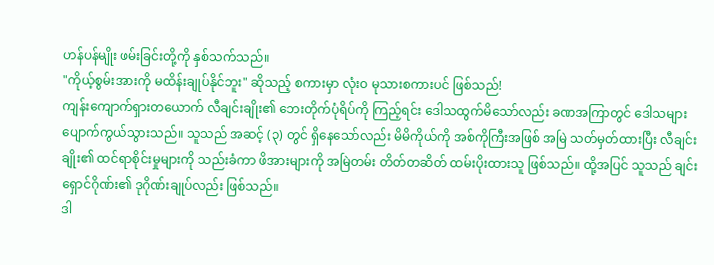ဟန်ပန်မျိုး ဖမ်းခြင်းတို့ကို နှစ်သက်သည်။
"ကိုယ့်စွမ်းအားကို မထိန်းချုပ်နိုင်ဘူး" ဆိုသည့် စကားမှာ လုံးဝ မုသားစကားပင် ဖြစ်သည်!
ကျန်းကျောက်ရှားတယောက် လီချင်းချိုး၏ ဘေးတိုက်ပုံရိပ်ကို ကြည့်ရင်း ဒေါသထွက်မိသော်လည်း ခဏအကြာတွင် ဒေါသများ ပျောက်ကွယ်သွားသည်။ သူသည် အဆင့် (၃) တွင် ရှိနေသော်လည်း မိမိကိုယ်ကို အစ်ကိုကြီးအဖြစ် အမြဲ သတ်မှတ်ထားပြီး လီချင်းချိုး၏ ထင်ရာစိုင်းမှုများကို သည်းခံကာ ဖိအားများကို အမြဲတမ်း တိတ်တဆိတ် ထမ်းပိုးထားသူ ဖြစ်သည်။ ထို့အပြင် သူသည် ချင်းရှောင်ဂိုဏ်း၏ ဒုဂိုဏ်းချုပ်လည်း ဖြစ်သည်။
ဒါ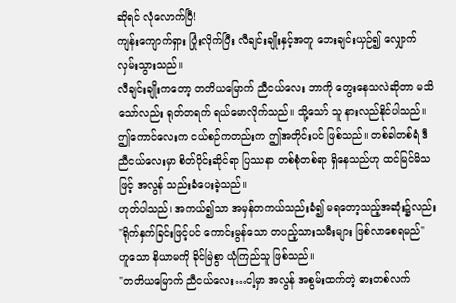ဆိုရင် လုံလောက်ပြီ!
ကျန်းကျောက်ရှား ပြုံးလိုက်ပြီး လီချင်းချိုးနှင့်အတူ ဘေးချင်းယှဉ်၍ လျှောက်လှမ်းသွားသည်။
လီချင်းချိုးကတော့ တတိယမြောက် ညီငယ်လေး ဘာကို တွေးနေသလဲဆိုတာ မသိသော်လည်း ရုတ်တရက် ရယ်မောလိုက်သည်။ သို့သော် သူ နားလည်နိုင်ပါသည်။ ဤကောင်လေးက ငယ်စဉ်ကတည်းက ဤအတိုင်းပင် ဖြစ်သည်။ တစ်ခါတစ်ရံ ဒီညီငယ်လေးမှာ စိတ်ပိုင်းဆိုင်ရာ ပြဿနာ တစ်စုံတစ်ရာ ရှိနေသည်ဟု ထင်မြင်မိသဖြင့် အလွန် သည်းခံပေးခဲ့သည်။
ဟုတ်ပါသည်၊ အကယ်၍သာ အမှန်တကယ်သည်းခံ၍ မရတော့သည့်အဆုံး၌လည်း "ရိုက်နှက်ခြင်းဖြင့်ပင် ကောင်းမွန်သော တပည့်သားသမီးများ ဖြစ်လာစေရမည်" ဟူသော နိယာမကို ခိုင်မြဲစွာ ယုံကြည်သူ ဖြစ်သည်။
"တတိယမြောက် ညီငယ်လေး…ငါ့မှာ အလွန် အစွမ်းထက်တဲ့ ဓားတစ်လက်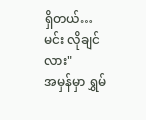ရှိတယ်… မင်း လိုချင်လား"
အမှန်မှာ ရွှမ်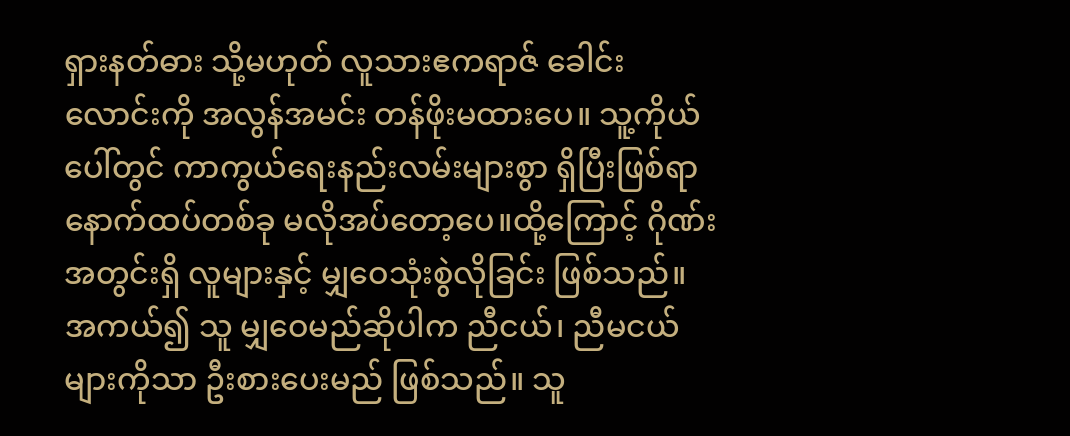ရှားနတ်ဓား သို့မဟုတ် လူသားဧကရာဇ် ခေါင်းလောင်းကို အလွန်အမင်း တန်ဖိုးမထားပေ။ သူ့ကိုယ်ပေါ်တွင် ကာကွယ်ရေးနည်းလမ်းများစွာ ရှိပြီးဖြစ်ရာ နောက်ထပ်တစ်ခု မလိုအပ်တော့ပေ။ထို့ကြောင့် ဂိုဏ်းအတွင်းရှိ လူများနှင့် မျှဝေသုံးစွဲလိုခြင်း ဖြစ်သည်။
အကယ်၍ သူ မျှဝေမည်ဆိုပါက ညီငယ်၊ ညီမငယ်များကိုသာ ဦးစားပေးမည် ဖြစ်သည်။ သူ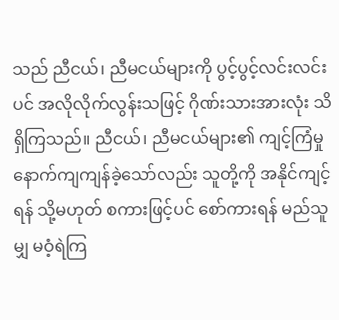သည် ညီငယ်၊ ညီမငယ်များကို ပွင့်ပွင့်လင်းလင်းပင် အလိုလိုက်လွန်းသဖြင့် ဂိုဏ်းသားအားလုံး သိရှိကြသည်။ ညီငယ်၊ ညီမငယ်များ၏ ကျင့်ကြံမှု နောက်ကျကျန်ခဲ့သော်လည်း သူတို့ကို အနိုင်ကျင့်ရန် သို့မဟုတ် စကားဖြင့်ပင် စော်ကားရန် မည်သူမျှ မဝံ့ရဲကြ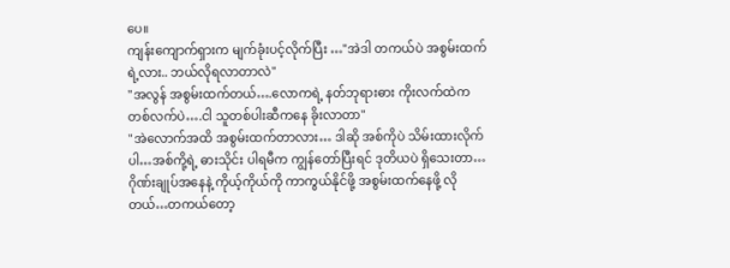ပေ။
ကျန်းကျောက်ရှားက မျက်ခုံးပင့်လိုက်ပြီး …"အဲဒါ တကယ်ပဲ အစွမ်းထက်ရဲ့လား.. ဘယ်လိုရလာတာလဲ"
"အလွန် အစွမ်းထက်တယ်….လောကရဲ့ နတ်ဘုရားဓား ကိုးလက်ထဲက တစ်လက်ပဲ….ငါ သူတစ်ပါးဆီကနေ ခိုးလာတာ"
"အဲလောက်အထိ အစွမ်းထက်တာလား… ဒါဆို အစ်ကိုပဲ သိမ်းထားလိုက်ပါ…အစ်ကို့ရဲ့ ဓားသိုင်း ပါရမီက ကျွန်တော်ပြီးရင် ဒုတိယပဲ ရှိသေးတာ…ဂိုဏ်းချုပ်အနေနဲ့ ကိုယ့်ကိုယ်ကို ကာကွယ်နိုင်ဖို့ အစွမ်းထက်နေဖို့ လိုတယ်…တကယ်တော့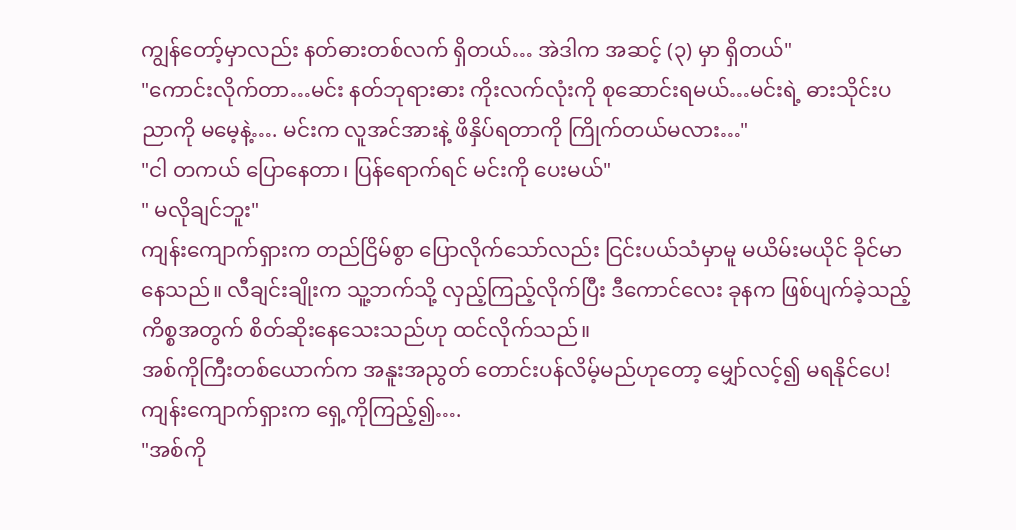ကျွန်တော့်မှာလည်း နတ်ဓားတစ်လက် ရှိတယ်… အဲဒါက အဆင့် (၃) မှာ ရှိတယ်"
"ကောင်းလိုက်တာ…မင်း နတ်ဘုရားဓား ကိုးလက်လုံးကို စုဆောင်းရမယ်…မင်းရဲ့ ဓားသိုင်းပညာကို မမေ့နဲ့…. မင်းက လူအင်အားနဲ့ ဖိနှိပ်ရတာကို ကြိုက်တယ်မလား…"
"ငါ တကယ် ပြောနေတာ၊ ပြန်ရောက်ရင် မင်းကို ပေးမယ်"
" မလိုချင်ဘူး"
ကျန်းကျောက်ရှားက တည်ငြိမ်စွာ ပြောလိုက်သော်လည်း ငြင်းပယ်သံမှာမူ မယိမ်းမယိုင် ခိုင်မာနေသည်။ လီချင်းချိုးက သူ့ဘက်သို့ လှည့်ကြည့်လိုက်ပြီး ဒီကောင်လေး ခုနက ဖြစ်ပျက်ခဲ့သည့် ကိစ္စအတွက် စိတ်ဆိုးနေသေးသည်ဟု ထင်လိုက်သည်။
အစ်ကိုကြီးတစ်ယောက်က အနူးအညွတ် တောင်းပန်လိမ့်မည်ဟုတော့ မျှော်လင့်၍ မရနိုင်ပေ!
ကျန်းကျောက်ရှားက ရှေ့ကိုကြည့်၍….
"အစ်ကို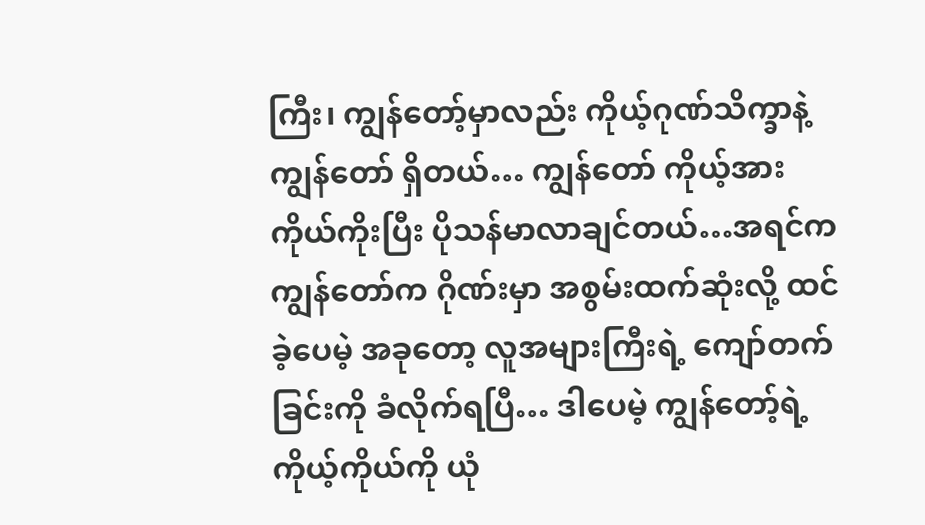ကြီး၊ ကျွန်တော့်မှာလည်း ကိုယ့်ဂုဏ်သိက္ခာနဲ့ ကျွန်တော် ရှိတယ်… ကျွန်တော် ကိုယ့်အားကိုယ်ကိုးပြီး ပိုသန်မာလာချင်တယ်…အရင်က ကျွန်တော်က ဂိုဏ်းမှာ အစွမ်းထက်ဆုံးလို့ ထင်ခဲ့ပေမဲ့ အခုတော့ လူအများကြီးရဲ့ ကျော်တက်ခြင်းကို ခံလိုက်ရပြီ… ဒါပေမဲ့ ကျွန်တော့်ရဲ့ ကိုယ့်ကိုယ်ကို ယုံ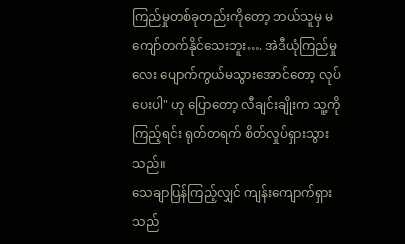ကြည်မှုတစ်ခုတည်းကိုတော့ ဘယ်သူမှ မကျော်တက်နိုင်သေးဘူး…. အဲဒီယုံကြည်မှုလေး ပျောက်ကွယ်မသွားအောင်တော့ လုပ်ပေးပါ" ဟု ပြောတော့ လီချင်းချိုးက သူ့ကို ကြည့်ရင်း ရုတ်တရက် စိတ်လှုပ်ရှားသွားသည်။
သေချာပြန်ကြည့်လျှင် ကျန်းကျောက်ရှားသည်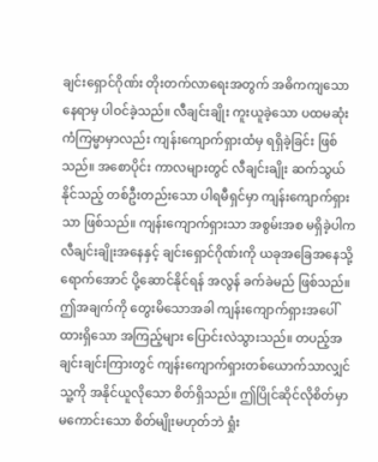ချင်းရှောင်ဂိုဏ်း တိုးတက်လာရေးအတွက် အဓိကကျသော နေရာမှ ပါဝင်ခဲ့သည်။ လီချင်းချိုး ကူးယူခဲ့သော ပထမဆုံး ကံကြမ္မာမှာလည်း ကျန်းကျောက်ရှားထံမှ ရရှိခဲ့ခြင်း ဖြစ်သည်။ အစောပိုင်း ကာလများတွင် လီချင်းချိုး ဆက်သွယ်နိုင်သည့် တစ်ဦးတည်းသော ပါရမီရှင်မှာ ကျန်းကျောက်ရှားသာ ဖြစ်သည်။ ကျန်းကျောက်ရှားသာ အစွမ်းအစ မရှိခဲ့ပါက လီချင်းချိုးအနေနှင့် ချင်းရှောင်ဂိုဏ်းကို ယခုအခြေအနေသို့ ရောက်အောင် ပို့ဆောင်နိုင်ရန် အလွန် ခက်ခဲမည် ဖြစ်သည်။
ဤအချက်ကို တွေးမိသောအခါ ကျန်းကျောက်ရှားအပေါ် ထားရှိသော အကြည့်များ ပြောင်းလဲသွားသည်။ တပည့်အချင်းချင်းကြားတွင် ကျန်းကျောက်ရှားတစ်ယောက်သာလျှင် သူ့ကို အနိုင်ယူလိုသော စိတ်ရှိသည်။ ဤပြိုင်ဆိုင်လိုစိတ်မှာ မကောင်းသော စိတ်မျိုးမဟုတ်ဘဲ ရှုံး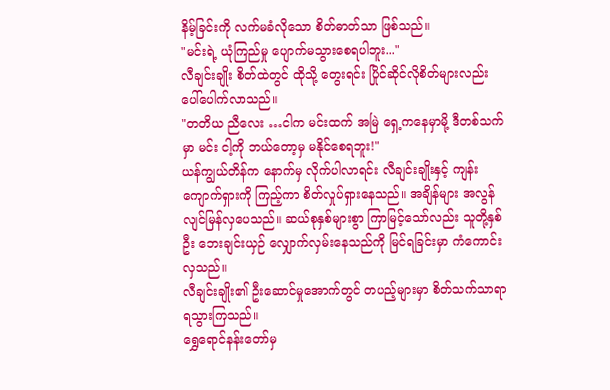နိမ့်ခြင်းကို လက်မခံလိုသော စိတ်ဓာတ်သာ ဖြစ်သည်။
"မင်းရဲ့ ယုံကြည်မှု ပျောက်မသွားစေရပါဘူး..."
လီချင်းချိုး စိတ်ထဲတွင် ထိုသို့ တွေးရင်း ပြိုင်ဆိုင်လိုစိတ်များလည်း ပေါ်ပေါက်လာသည်။
"တတိယ ညီလေး …ငါက မင်းထက် အမြဲ ရှေ့ကနေမှာမို့ ဒီတစ်သက်မှာ မင်း ငါ့ကို ဘယ်တော့မှ မနိုင်စေရဘူး!"
ယန်ကျွယ်တိန်က နောက်မှ လိုက်ပါလာရင်း လီချင်းချိုးနှင့် ကျန်းကျောက်ရှားကို ကြည့်ကာ စိတ်လှုပ်ရှားနေသည်။ အချိန်များ အလွန် လျင်မြန်လှပေသည်။ ဆယ်စုနှစ်များစွာ ကြာမြင့်သော်လည်း သူတို့နှစ်ဦး ဘေးချင်းယှဉ် လျှောက်လှမ်းနေသည်ကို မြင်ရခြင်းမှာ ကံကောင်းလှသည်။
လီချင်းချိုး၏ ဦးဆောင်မှုအောက်တွင် တပည့်များမှာ စိတ်သက်သာရာ ရသွားကြသည်။
ရွှေရောင်နန်းတော်မှ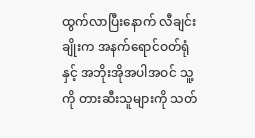ထွက်လာပြီးနောက် လီချင်းချိုးက အနက်ရောင်ဝတ်ရုံနှင့် အဘိုးအိုအပါအဝင် သူ့ကို တားဆီးသူများကို သတ်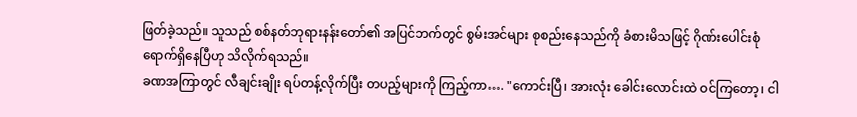ဖြတ်ခဲ့သည်။ သူသည် စစ်နတ်ဘုရားနန်းတော်၏ အပြင်ဘက်တွင် စွမ်းအင်များ စုစည်းနေသည်ကို ခံစားမိသဖြင့် ဂိုဏ်းပေါင်းစုံ ရောက်ရှိနေပြီဟု သိလိုက်ရသည်။
ခဏအကြာတွင် လီချင်းချိုး ရပ်တန့်လိုက်ပြီး တပည့်များကို ကြည့်ကာ…. "ကောင်းပြီ၊ အားလုံး ခေါင်းလောင်းထဲ ဝင်ကြတော့၊ ငါ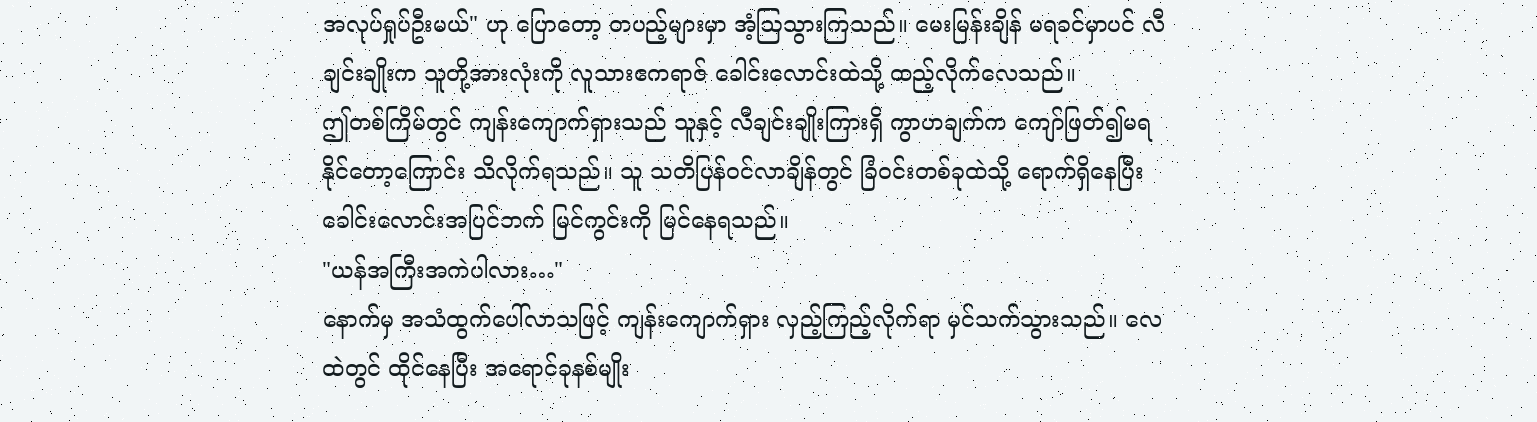အလုပ်ရှုပ်ဦးမယ်" ဟု ပြောတော့ တပည့်များမှာ အံ့ဩသွားကြသည်။ မေးမြန်းချိန် မရခင်မှာပင် လီချင်းချိုးက သူတို့အားလုံးကို လူသားဧကရာဇ် ခေါင်းလောင်းထဲသို့ ထည့်လိုက်လေသည်။
ဤတစ်ကြိမ်တွင် ကျန်းကျောက်ရှားသည် သူနှင့် လီချင်းချိုးကြားရှိ ကွာဟချက်က ကျော်ဖြတ်၍မရနိုင်တော့ကြောင်း သိလိုက်ရသည်။ သူ သတိပြန်ဝင်လာချိန်တွင် ခြံဝင်းတစ်ခုထဲသို့ ရောက်ရှိနေပြီး ခေါင်းလောင်းအပြင်ဘက် မြင်ကွင်းကို မြင်နေရသည်။
"ယန်အကြီးအကဲပါလား…"
နောက်မှ အသံထွက်ပေါ်လာသဖြင့် ကျန်းကျောက်ရှား လှည့်ကြည့်လိုက်ရာ မှင်သက်သွားသည်။ လေထဲတွင် ထိုင်နေပြီး အရောင်ခုနစ်မျိုး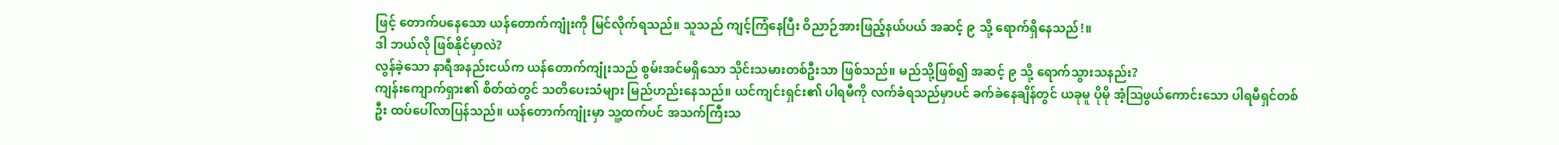ဖြင့် တောက်ပနေသော ယန်တောက်ကျုံးကို မြင်လိုက်ရသည်။ သူသည် ကျင့်ကြံနေပြီး ဝိညာဉ်အားဖြည့်နယ်ပယ် အဆင့် ၉ သို့ ရောက်ရှိနေသည်!။
ဒါ ဘယ်လို ဖြစ်နိုင်မှာလဲ?
လွန်ခဲ့သော နာရီအနည်းငယ်က ယန်တောက်ကျုံးသည် စွမ်းအင်မရှိသော သိုင်းသမားတစ်ဦးသာ ဖြစ်သည်။ မည်သို့ဖြစ်၍ အဆင့် ၉ သို့ ရောက်သွားသနည်း?
ကျန်းကျောက်ရှား၏ စိတ်ထဲတွင် သတိပေးသံများ မြည်ဟည်းနေသည်။ ယင်ကျင်းရှင်း၏ ပါရမီကို လက်ခံရသည်မှာပင် ခက်ခဲနေချိန်တွင် ယခုမူ ပိုမို အံ့ဩဖွယ်ကောင်းသော ပါရမီရှင်တစ်ဦး ထပ်ပေါ်လာပြန်သည်။ ယန်တောက်ကျုံးမှာ သူ့ထက်ပင် အသက်ကြီးသ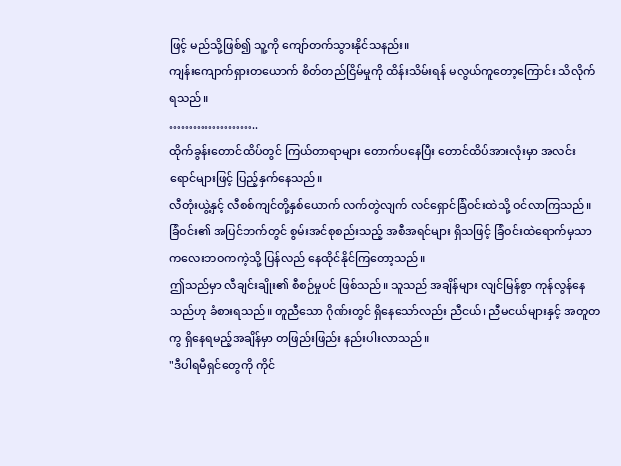ဖြင့် မည်သို့ဖြစ်၍ သူ့ကို ကျော်တက်သွားနိုင်သနည်း။
ကျန်းကျောက်ရှားတယောက် စိတ်တည်ငြိမ်မှုကို ထိန်းသိမ်းရန် မလွယ်ကူတော့ကြောင်း သိလိုက်ရသည်။
…………………..
ထိုက်ခွန်းတောင်ထိပ်တွင် ကြယ်တာရာများ တောက်ပနေပြီး တောင်ထိပ်အားလုံးမှာ အလင်းရောင်များဖြင့် ပြည့်နှက်နေသည်။
လီတုံးယွဲ့နှင့် လီစစ်ကျင်တို့နှစ်ယောက် လက်တွဲလျက် လင်ရှောင်ခြံဝင်းထဲသို့ ဝင်လာကြသည်။ ခြံဝင်း၏ အပြင်ဘက်တွင် စွမ်းအင်စုစည်းသည့် အစီအရင်များ ရှိသဖြင့် ခြံဝင်းထဲရောက်မှသာ ကလေးဘဝကကဲ့သို့ ပြန်လည် နေထိုင်နိုင်ကြတော့သည်။
ဤသည်မှာ လီချင်းချိုး၏ စီစဉ်မှုပင် ဖြစ်သည်။ သူသည် အချိန်များ လျင်မြန်စွာ ကုန်လွန်နေသည်ဟု ခံစားရသည်။ တူညီသော ဂိုဏ်းတွင် ရှိနေသော်လည်း ညီငယ်၊ ညီမငယ်များနှင့် အတူတကွ ရှိနေရမည့်အချိန်မှာ တဖြည်းဖြည်း နည်းပါးလာသည်။
"ဒီပါရမီရှင်တွေကို ကိုင်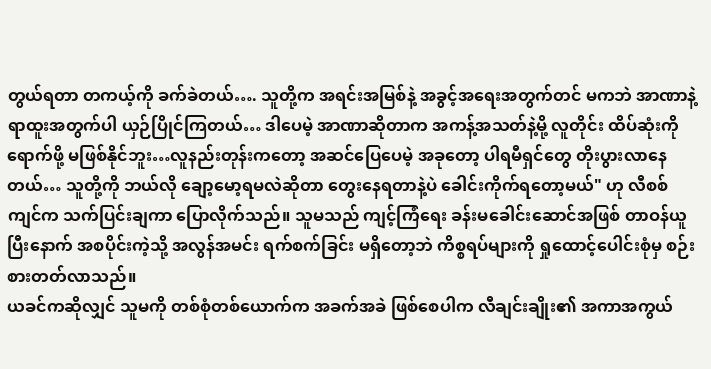တွယ်ရတာ တကယ့်ကို ခက်ခဲတယ်…. သူတို့က အရင်းအမြစ်နဲ့ အခွင့်အရေးအတွက်တင် မကဘဲ အာဏာနဲ့ ရာထူးအတွက်ပါ ယှဉ်ပြိုင်ကြတယ်… ဒါပေမဲ့ အာဏာဆိုတာက အကန့်အသတ်နဲ့မို့ လူတိုင်း ထိပ်ဆုံးကို ရောက်ဖို့ မဖြစ်နိုင်ဘူး…လူနည်းတုန်းကတော့ အဆင်ပြေပေမဲ့ အခုတော့ ပါရမီရှင်တွေ တိုးပွားလာနေတယ်… သူတို့ကို ဘယ်လို ချော့မော့ရမလဲဆိုတာ တွေးနေရတာနဲ့ပဲ ခေါင်းကိုက်ရတော့မယ်" ဟု လီစစ်ကျင်က သက်ပြင်းချကာ ပြောလိုက်သည်။ သူမသည် ကျင့်ကြံရေး ခန်းမခေါင်းဆောင်အဖြစ် တာဝန်ယူပြီးနောက် အစပိုင်းကဲ့သို့ အလွန်အမင်း ရက်စက်ခြင်း မရှိတော့ဘဲ ကိစ္စရပ်များကို ရှုထောင့်ပေါင်းစုံမှ စဉ်းစားတတ်လာသည်။
ယခင်ကဆိုလျှင် သူမကို တစ်စုံတစ်ယောက်က အခက်အခဲ ဖြစ်စေပါက လီချင်းချိုး၏ အကာအကွယ်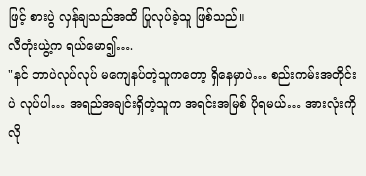ဖြင့် စားပွဲ လှန်ချသည်အထိ ပြုလုပ်ခဲ့သူ ဖြစ်သည်။
လီတုံးယွဲ့က ရယ်မော၍….
"နင် ဘာပဲလုပ်လုပ် မကျေနပ်တဲ့သူကတော့ ရှိနေမှာပဲ… စည်းကမ်းအတိုင်းပဲ လုပ်ပါ… အရည်အချင်းရှိတဲ့သူက အရင်းအမြစ် ပိုရမယ်… အားလုံးကို လို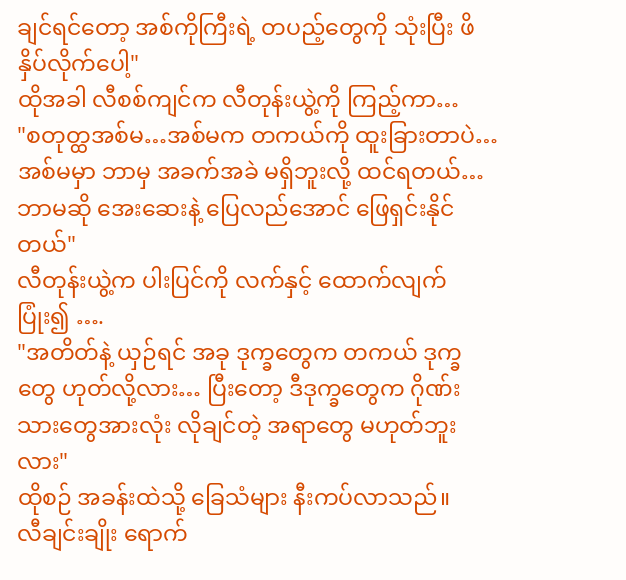ချင်ရင်တော့ အစ်ကိုကြီးရဲ့ တပည့်တွေကို သုံးပြီး ဖိနှိပ်လိုက်ပေါ့"
ထိုအခါ လီစစ်ကျင်က လီတုန်းယွဲ့ကို ကြည့်ကာ…
"စတုတ္ထအစ်မ…အစ်မက တကယ်ကို ထူးခြားတာပဲ… အစ်မမှာ ဘာမှ အခက်အခဲ မရှိဘူးလို့ ထင်ရတယ်… ဘာမဆို အေးဆေးနဲ့ ပြေလည်အောင် ဖြေရှင်းနိုင်တယ်"
လီတုန်းယွဲ့က ပါးပြင်ကို လက်နှင့် ထောက်လျက် ပြုံး၍ ….
"အတိတ်နဲ့ ယှဉ်ရင် အခု ဒုက္ခတွေက တကယ် ဒုက္ခတွေ ဟုတ်လို့လား… ပြီးတော့ ဒီဒုက္ခတွေက ဂိုဏ်းသားတွေအားလုံး လိုချင်တဲ့ အရာတွေ မဟုတ်ဘူးလား"
ထိုစဉ် အခန်းထဲသို့ ခြေသံများ နီးကပ်လာသည်။
လီချင်းချိုး ရောက်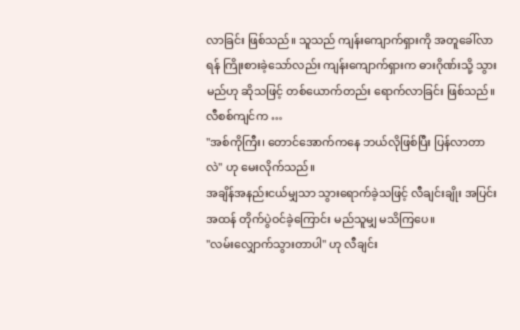လာခြင်း ဖြစ်သည်။ သူသည် ကျန်းကျောက်ရှားကို အတူခေါ်လာရန် ကြိုးစားခဲ့သော်လည်း ကျန်းကျောက်ရှားက ဓားဂိုဏ်းသို့ သွားမည်ဟု ဆိုသဖြင့် တစ်ယောက်တည်း ရောက်လာခြင်း ဖြစ်သည်။
လီစစ်ကျင်က …
"အစ်ကိုကြီး၊ တောင်အောက်ကနေ ဘယ်လိုဖြစ်ပြီး ပြန်လာတာလဲ" ဟု မေးလိုက်သည်။
အချိန်အနည်းငယ်မျှသာ သွားရောက်ခဲ့သဖြင့် လီချင်းချိုး အပြင်းအထန် တိုက်ပွဲဝင်ခဲ့ကြောင်း မည်သူမျှ မသိကြပေ။
"လမ်းလျှောက်သွားတာပါ" ဟု လီချင်း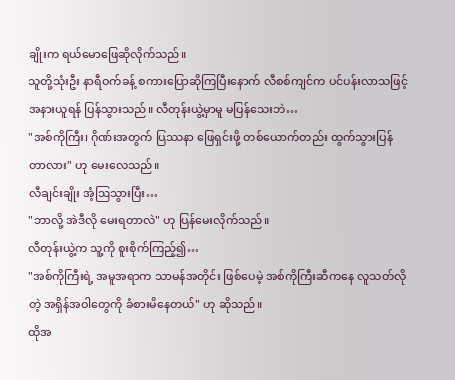ချိုးက ရယ်မောဖြေဆိုလိုက်သည်။
သူတို့သုံးဦး နာရီဝက်ခန့် စကားပြောဆိုကြပြီးနောက် လီစစ်ကျင်က ပင်ပန်းလာသဖြင့် အနားယူရန် ပြန်သွားသည်။ လီတုန်းယွဲ့မှာမူ မပြန်သေးဘဲ…
"အစ်ကိုကြီး၊ ဂိုဏ်းအတွက် ပြဿနာ ဖြေရှင်းဖို့ တစ်ယောက်တည်း ထွက်သွားပြန်တာလား" ဟု မေးလေသည်။
လီချင်းချိုး အံ့ဩသွားပြီး…
"ဘာလို့ အဲဒီလို မေးရတာလဲ" ဟု ပြန်မေးလိုက်သည်။
လီတုန်းယွဲ့က သူ့ကို စူးစိုက်ကြည့်၍…
"အစ်ကိုကြီးရဲ့ အမူအရာက သာမန်အတိုင်း ဖြစ်ပေမဲ့ အစ်ကိုကြီးဆီကနေ လူသတ်လိုတဲ့ အရှိန်အဝါတွေကို ခံစားမိနေတယ်" ဟု ဆိုသည်။
ထိုအ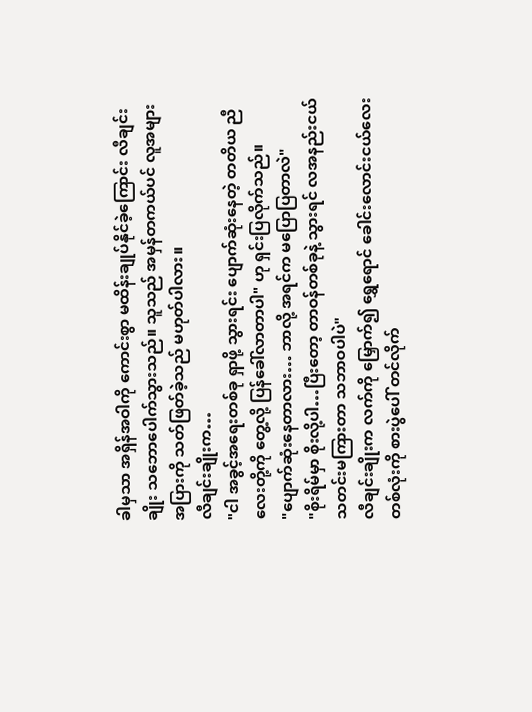ခါမှသာ အရှိန်အဝါကို ကောင်းစွာ မထိန်းချုပ်နိုင်ခဲ့ကြောင်း လီချင်းချိုး သဘောပေါက်သွားသည်။ သူသည် အမှန်တကယ်ပင် လူအများအပြားကို သတ်ဖြတ်ခဲ့သည် မဟုတ်ပါလား။
လီချင်းချိုးက…
"ငါ အခွင့်အရေးတစ်ခု ရှာဖို့ သွားရင်း ပျောက်ဆုံးနေတဲ့ တတိယ ညီလေးတို့ကို တွေ့လို့ ပြန်ခေါ်လာတာပါ" ဟု ရှင်းပြလိုက်သည်။
"ပျောက်ဆုံးနေတာလား… ဘာလို့ အရင်က မပြောပြတာလဲ"
"စိုးရိမ်မှာ စိုးလို့ပါ…ပြီးတော့ တာဝန်တစ်ခုနဲ့ သွားရင် လအနည်းငယ် သတင်းမကြားတာ သဘာဝပါပဲ"
လီချင်းချိုးက လက်ကို မြှောက်၍ ရွှေရောင် ခေါင်းလောင်းငယ်လေး တစ်လုံးကို စားပွဲပေါ် တင်လိုက်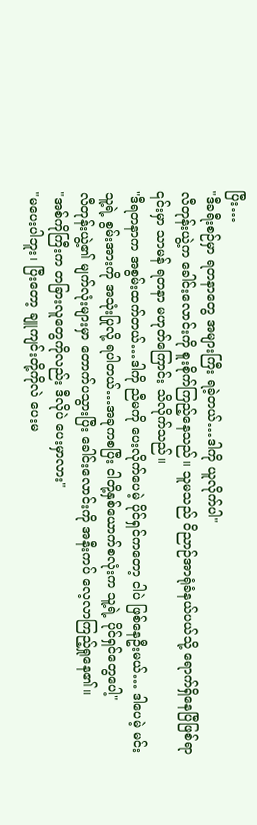ပြီး…
"ဒီခရီးစဉ်မှာ ရတနာတွေ အများကြီး ရခဲ့တယ်…ဒါကို ယူလိုက်ပါ"
လီတုန်းယွဲ့က ခေါင်းလောင်းကို စူးစိုက်ကြည့်နေသည်။ သူမသည် ဝိညာဉ်အာရုံခံနယ်ပယ်သို့ ရောက်ရှိနေပြီဖြစ်ရာ ၎င်းမှာ သာမန် ရတနာ မဟုတ်ကြောင်း သိလိုက်သည်။
"ဒီရတနာက အစွမ်းထက်တယ်…ဒါကို ညီမကို ပေးလိုက်ပေမဲ့ ပိုင်ရှင်ကတော့ ငါပဲ ဖြစ်နေဦးမယ်… ဒါပေမဲ့ မင်း သူ့ရဲ့ စွမ်းအားကို အသုံးပြုလို့ ရပါတယ်…အခုကစပြီး ငါတို့နှစ်ယောက်စလုံးက သူ့ရဲ့ ပိုင်ရှင်တွေပေါ့"
လီတုန်းယွဲ့၏ မျက်လုံးများမှာ တောက်ပသွားပြီး ခေါင်းလောင်းကို အနီးကပ် လေ့လာကြည့်ရှုနေ၏။
"အစ်ကိုကြီးက တခြားလူတွေကိုလည်း ဒီလိုပဲ ပေးမှာလား"
"မပေးပါဘူး၊ ပြီးတော့ ချူကျင်းတို့ကိုလဲ ပေးမ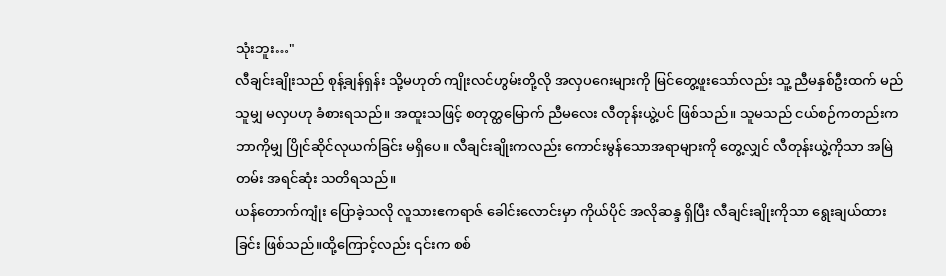သုံးဘူး…"
လီချင်းချိုးသည် စုန့်ချန်ရှန်း သို့မဟုတ် ကျိုးလင်ဟွမ်းတို့လို အလှပဂေးများကို မြင်တွေ့ဖူးသော်လည်း သူ့ ညီမနှစ်ဦးထက် မည်သူမျှ မလှပဟု ခံစားရသည်။ အထူးသဖြင့် စတုတ္ထမြောက် ညီမလေး လီတုန်းယွဲ့ပင် ဖြစ်သည်။ သူမသည် ငယ်စဉ်ကတည်းက ဘာကိုမျှ ပြိုင်ဆိုင်လုယက်ခြင်း မရှိပေ။ လီချင်းချိုးကလည်း ကောင်းမွန်သောအရာများကို တွေ့လျှင် လီတုန်းယွဲ့ကိုသာ အမြဲတမ်း အရင်ဆုံး သတိရသည်။
ယန်တောက်ကျုံး ပြောခဲ့သလို လူသားဧကရာဇ် ခေါင်းလောင်းမှာ ကိုယ်ပိုင် အလိုဆန္ဒ ရှိပြီး လီချင်းချိုးကိုသာ ရွေးချယ်ထားခြင်း ဖြစ်သည်။ထို့ကြောင့်လည်း ၎င်းက စစ်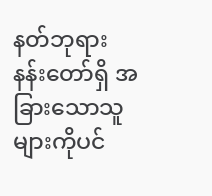နတ်ဘုရား နန်းတော်ရှိ အခြားသောသူများကိုပင်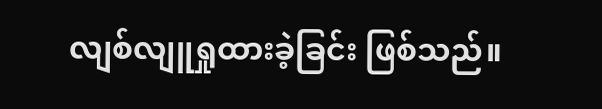လျစ်လျူရှုထားခဲ့ခြင်း ဖြစ်သည်။